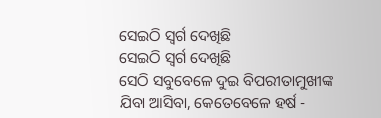ସେଇଠି ସ୍ୱର୍ଗ ଦେଖିଛି
ସେଇଠି ସ୍ୱର୍ଗ ଦେଖିଛି
ସେଠି ସବୁବେଳେ ଦୁଇ ବିପରୀତାମୁଖୀଙ୍କ
ଯିବା ଆସିବା, କେତେବେଳେ ହର୍ଷ -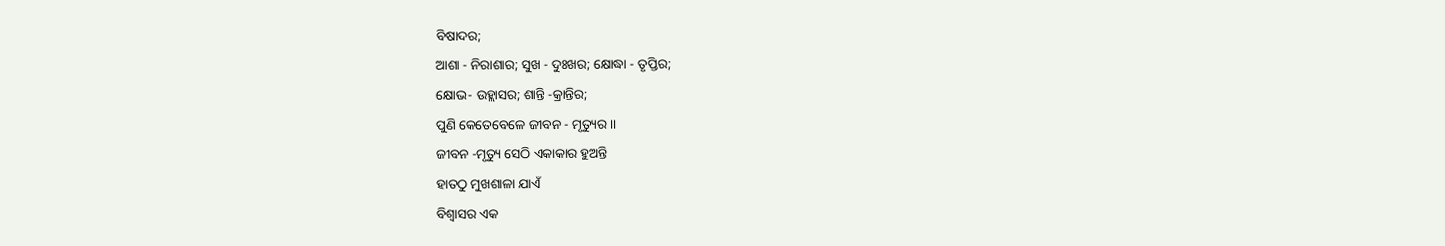ବିଷାଦର;
ଆଶା - ନିରାଶାର; ସୁଖ - ଦୁଃଖର; କ୍ଷୋଦ୍ଧା - ତୃପ୍ତିର;
କ୍ଷୋଭ- ଉହ୍ଲାସର; ଶାନ୍ତି -କ୍ରାନ୍ତିର;
ପୁଣି କେତେବେଳେ ଜୀବନ - ମୃତ୍ୟୁର ।।
ଜୀବନ -ମୃତ୍ୟୁ ସେଠି ଏକାକାର ହୁଅନ୍ତି
ହାତଠୁ ମୁଖଶାଳା ଯାଏଁ
ବିଶ୍ବାସର ଏକ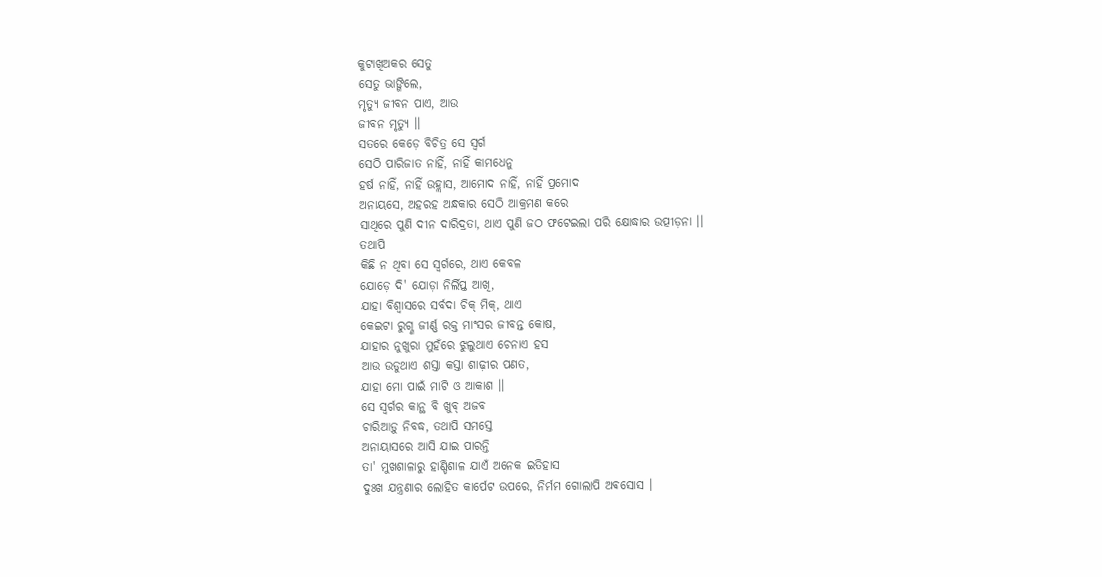କୁଟାଖିଅକର ସେତୁ
ସେତୁ ଭାଙ୍ଗିଲେ,
ମୃତ୍ୟୁ ଜୀବନ ପାଏ, ଆଉ
ଜୀବନ ମୃତ୍ୟୁ ।।
ସତରେ କେଡ଼େ ବିଚିତ୍ର ସେ ସ୍ୱର୍ଗ
ସେଠି ପାରିଜାତ ନାହିଁ, ନାହିଁ କାମଧେନୁ
ହର୍ଷ ନାହିଁ, ନାହିଁ ଉହ୍ଲାସ, ଆମୋଦ ନାହିଁ, ନାହିଁ ପ୍ରମୋଦ
ଅନାୟସେ, ଅହରହ ଅନ୍ଧକାର ସେଠି ଆକ୍ରମଣ କରେ
ସାଥିରେ ପୁଣି ଦୀନ ଦାରିଦ୍ରତା, ଥାଏ ପୁଣି ଜଠ ଫଟେଇଲା ପରି କ୍ଷୋଦ୍ଧାର ଉତ୍ପୀଡ଼ନା ।।
ତଥାପି
କିଛି ନ ଥିବା ସେ ସ୍ୱର୍ଗରେ, ଥାଏ କେବଳ
ଯୋଡ଼େ ଦି' ଯୋଡ଼ା ନିର୍ଲିପ୍ତ ଆଖି,
ଯାହା ବିଶ୍ୱାସରେ ସର୍ବଦା ଚିକ୍ ମିକ୍, ଥାଏ
କେଇଟା ରୁଗ୍ଣ ଜୀର୍ଣ୍ଣ ରକ୍ତ ମାଂସର ଜୀବନ୍ତ କୋଷ,
ଯାହାର ନୁଖୁରା ମୁହଁରେ ଝୁଲୁଥାଏ ଚେନାଏ ହସ
ଆଉ ଉଡୁଥାଏ ଶସ୍ତା କସ୍ତା ଶାଢ଼ୀର ପଣତ,
ଯାହା ମୋ ପାଇଁ ମାଟି ଓ ଆକାଶ ।।
ସେ ସ୍ବର୍ଗର କାନ୍ଥ ବି ଖୁବ୍ ଅଜବ
ଚାରିଆଡ଼ୁ ନିବଦ୍ଧ, ତଥାପି ସମସ୍ତେ
ଅନାୟାସରେ ଆସି ଯାଇ ପାରନ୍ତି
ତା' ମୁଖଶାଳାରୁ ହାଣ୍ଡିଶାଳ ଯାଏଁ ଅନେକ ଇତିହାସ
ଦୁଃଖ ଯନ୍ତ୍ରଣାର ଲୋହିତ କାର୍ପେଟ ଉପରେ, ନିର୍ମମ ଗୋଲାପି ଅଵସୋସ ।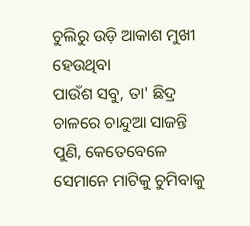ଚୁଲିରୁ ଉଡ଼ି ଆକାଶ ମୁଖୀ ହେଉଥିବା
ପାଉଁଶ ସବୁ, ତା' ଛିଦ୍ର ଚାଳରେ ଚାନ୍ଦୁଆ ସାଜନ୍ତି
ପୁଣି, କେତେବେଳେ ସେମାନେ ମାଟିକୁ ଚୁମିବାକୁ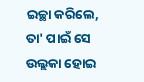ଇଚ୍ଛା କରିଲେ, ତା' ପାଇଁ ସେ ଉଲ୍ଲକା ହୋଇ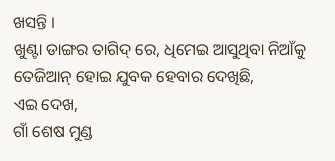ଖସନ୍ତି ।
ଖୁଣ୍ଟା ଡାଙ୍ଗର ତାଗିଦ୍ ରେ, ଧିମେଇ ଆସୁଥିବା ନିଆଁକୁ
ତେଜିଆନ୍ ହୋଇ ଯୁବକ ହେବାର ଦେଖିଛି,
ଏଇ ଦେଖ,
ଗାଁ ଶେଷ ମୁଣ୍ଡ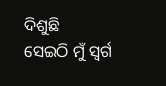ଦିଶୁଛି
ସେଇଠି ମୁଁ ସ୍ୱର୍ଗ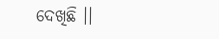ଦେଖିଛି ।।